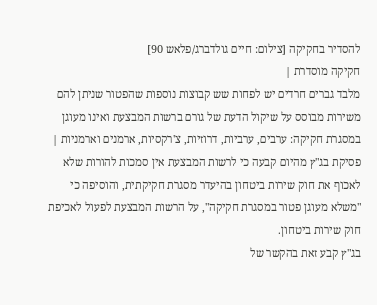להסדיר בחקיקה [צילום: חיים גולדברג/פלאש 90]
חקיקה מוסדרת |
מלבד גברים חרדים יש לפחות שש קבוצות נוספות שהפטור שניתן להם משירות מבוסס על שיקול הדעת של גורם ברשות המבצעת ואינו מעוגן במסגרת חקיקה: ערבים, ערביות, דרוזיות, צ'רקסיות, ארמנים וארמניות |
פסיקת בג"ץ מהיום קבעה כי לרשות המבצעת אין סמכות להורות שלא לאכוף את חוק שירות ביטחון בהיעדר מסגרת חקיקתית, והוסיפה כי "משלא מעוגן פטור במסגרת חקיקה", על הרשות המבצעת לפעול לאכיפת חוק שירות ביטחון.
בג"ץ קבע זאת בהקשר של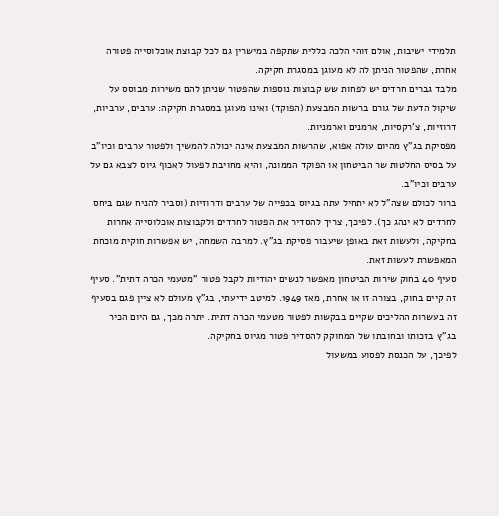תלמידי ישיבות, אולם זוהי הלכה כללית שתקפה במישרין גם לכל קבוצת אוכלוסייה פטורה אחרת, שהפטור הניתן לה לא מעוגן במסגרת חקיקה.
מלבד גברים חרדים יש לפחות שש קבוצות נוספות שהפטור שניתן להם משירות מבוסס על שיקול הדעת של גורם ברשות המבצעת (הפוקד) ואינו מעוגן במסגרת חקיקה: ערבים, ערביות, דרוזיות, צ'רקסיות, ארמנים וארמניות.
מפסיקת בג"ץ מהיום עולה אפוא, שהרשות המבצעת אינה יכולה להמשיך ולפטור ערבים וכיו"ב על בסיס החלטות שר הביטחון או הפוקד הממונה, והיא מחויבת לפעול לאכוף גיוס לצבא גם על ערבים וכיו"ב.
ברור לכולם שצה"ל לא יתחיל עתה בגיוס בכפייה של ערבים ודרוזיות (וסביר להניח שגם ביחס לחרדים לא ינהג כך). לפיכך, צריך להסדיר את הפטור לחרדים ולקבוצות אוכלוסייה אחרות בחקיקה, ולעשות זאת באופן שיעבור פסיקת בג"ץ. למרבה השמחה, יש אפשרות חוקית מוכחת המאפשרת לעשות זאת.
סעיף 40 בחוק שירות הביטחון מאפשר לנשים יהודיות לקבל פטור "מטעמי הכרה דתית". סעיף זה קיים בחוק, בצורה זו או אחרת, מאז 1949. למיטב ידיעתי, בג"ץ מעולם לא ציין פגם בסעיף זה בעשרות ההליכים שקיים בבקשות לפטור מטעמי הכרה דתית. יתרה מכך, גם היום הכיר בג"ץ בזכותו ובחובתו של המחוקק להסדיר פטור מגיוס בחקיקה.
לפיכך, על הכנסת לפסוע במשעול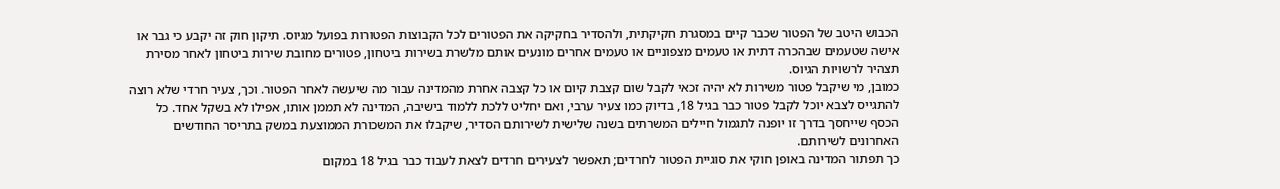הכבוש היטב של הפטור שכבר קיים במסגרת חקיקתית, ולהסדיר בחקיקה את הפטורים לכל הקבוצות הפטורות בפועל מגיוס. תיקון חוק זה יקבע כי גבר או אישה שטעמים שבהכרה דתית או טעמים מצפוניים או טעמים אחרים מונעים אותם מלשרת בשירות ביטחון, פטורים מחובת שירות ביטחון לאחר מסירת תצהיר לרשויות הגיוס.
כמובן, מי שיקבל פטור משירות לא יהיה זכאי לקבל שום קצבת קיום או כל קצבה אחרת מהמדינה עבור מה שיעשה לאחר הפטור. וכך, צעיר חרדי שלא רוצה להתגייס לצבא יוכל לקבל פטור כבר בגיל 18, בדיוק כמו צעיר ערבי, ואם יחליט ללכת ללמוד בישיבה, המדינה לא תממן אותו, אפילו לא בשקל אחד. כל הכסף שייחסך בדרך זו יופנה לתגמול חיילים המשרתים בשנה שלישית לשירותם הסדיר, שיקבלו את המשכורת הממוצעת במשק בתריסר החודשים האחרונים לשירותם.
כך תפתור המדינה באופן חוקי את סוגיית הפטור לחרדים; תאפשר לצעירים חרדים לצאת לעבוד כבר בגיל 18 במקום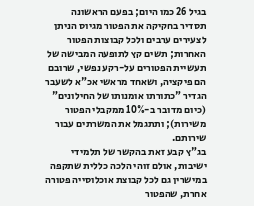בגיל 26 כמו היום; בפעם הראשונה תסדיר בחקיקה את הפטור מגיוס הניתן לצעירים ערבים ולכל קבוצות הפטור האחרות; תשים קץ לתופעה המבישה של תעשיית הפטורים על-רקע נפשי, שרובם הם פיקציה, ושאחד מראשי אכ"א לשעבר הגדיר "כתורתו אומנותו של החילונים" (כיום מדובר ב-10% ממקבלי הפטור משירות); ותתגמל את המשרתים עבור שירותם.
בג"ץ קבע זאת בהקשר של תלמידי ישיבות, אולם זוהי הלכה כללית שתקפה במישרין גם לכל קבוצת אוכלוסייה פטורה אחרת, שהפטור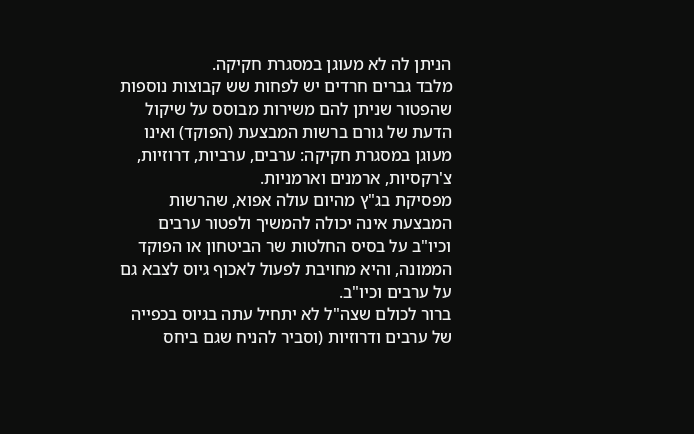הניתן לה לא מעוגן במסגרת חקיקה.
מלבד גברים חרדים יש לפחות שש קבוצות נוספות שהפטור שניתן להם משירות מבוסס על שיקול הדעת של גורם ברשות המבצעת (הפוקד) ואינו מעוגן במסגרת חקיקה: ערבים, ערביות, דרוזיות, צ'רקסיות, ארמנים וארמניות.
מפסיקת בג"ץ מהיום עולה אפוא, שהרשות המבצעת אינה יכולה להמשיך ולפטור ערבים וכיו"ב על בסיס החלטות שר הביטחון או הפוקד הממונה, והיא מחויבת לפעול לאכוף גיוס לצבא גם על ערבים וכיו"ב.
ברור לכולם שצה"ל לא יתחיל עתה בגיוס בכפייה של ערבים ודרוזיות (וסביר להניח שגם ביחס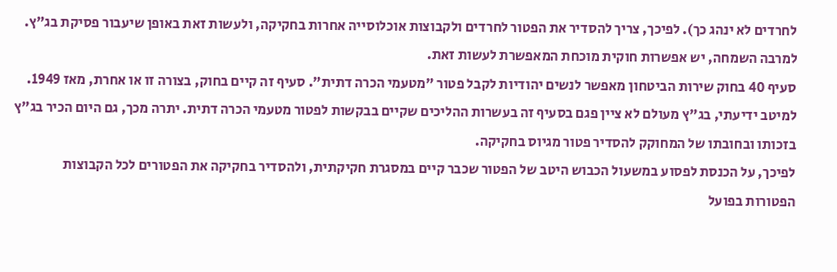לחרדים לא ינהג כך). לפיכך, צריך להסדיר את הפטור לחרדים ולקבוצות אוכלוסייה אחרות בחקיקה, ולעשות זאת באופן שיעבור פסיקת בג"ץ. למרבה השמחה, יש אפשרות חוקית מוכחת המאפשרת לעשות זאת.
סעיף 40 בחוק שירות הביטחון מאפשר לנשים יהודיות לקבל פטור "מטעמי הכרה דתית". סעיף זה קיים בחוק, בצורה זו או אחרת, מאז 1949. למיטב ידיעתי, בג"ץ מעולם לא ציין פגם בסעיף זה בעשרות ההליכים שקיים בבקשות לפטור מטעמי הכרה דתית. יתרה מכך, גם היום הכיר בג"ץ בזכותו ובחובתו של המחוקק להסדיר פטור מגיוס בחקיקה.
לפיכך, על הכנסת לפסוע במשעול הכבוש היטב של הפטור שכבר קיים במסגרת חקיקתית, ולהסדיר בחקיקה את הפטורים לכל הקבוצות הפטורות בפועל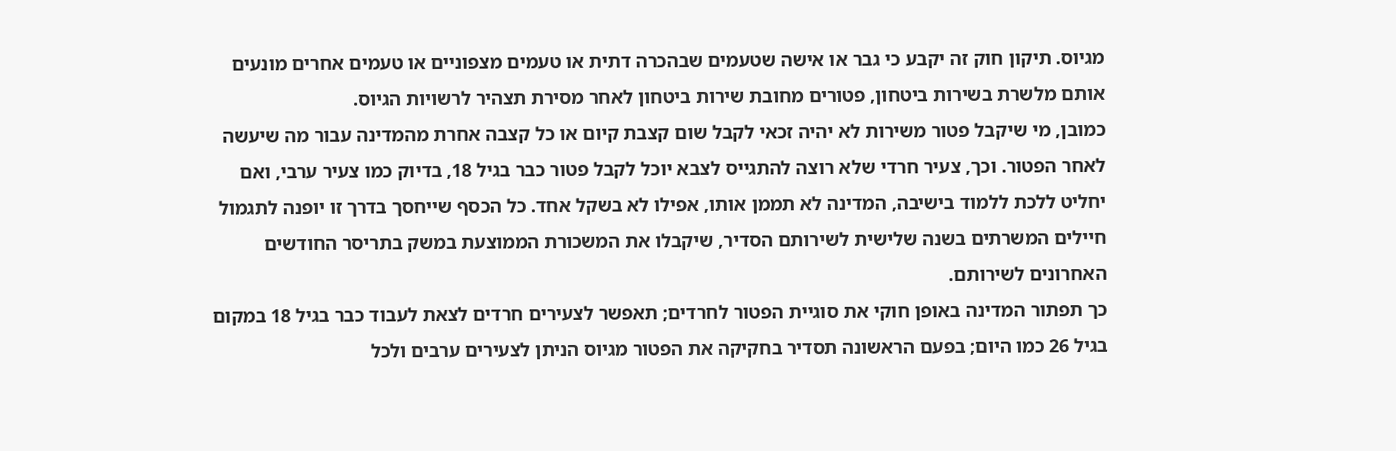מגיוס. תיקון חוק זה יקבע כי גבר או אישה שטעמים שבהכרה דתית או טעמים מצפוניים או טעמים אחרים מונעים אותם מלשרת בשירות ביטחון, פטורים מחובת שירות ביטחון לאחר מסירת תצהיר לרשויות הגיוס.
כמובן, מי שיקבל פטור משירות לא יהיה זכאי לקבל שום קצבת קיום או כל קצבה אחרת מהמדינה עבור מה שיעשה לאחר הפטור. וכך, צעיר חרדי שלא רוצה להתגייס לצבא יוכל לקבל פטור כבר בגיל 18, בדיוק כמו צעיר ערבי, ואם יחליט ללכת ללמוד בישיבה, המדינה לא תממן אותו, אפילו לא בשקל אחד. כל הכסף שייחסך בדרך זו יופנה לתגמול חיילים המשרתים בשנה שלישית לשירותם הסדיר, שיקבלו את המשכורת הממוצעת במשק בתריסר החודשים האחרונים לשירותם.
כך תפתור המדינה באופן חוקי את סוגיית הפטור לחרדים; תאפשר לצעירים חרדים לצאת לעבוד כבר בגיל 18 במקום בגיל 26 כמו היום; בפעם הראשונה תסדיר בחקיקה את הפטור מגיוס הניתן לצעירים ערבים ולכל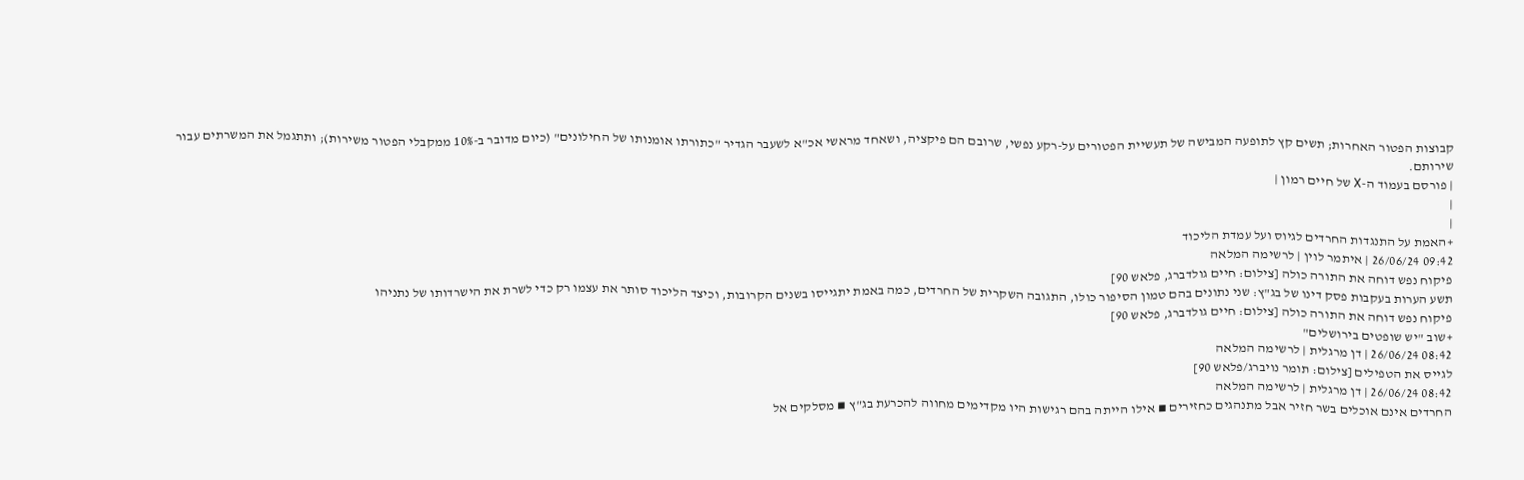קבוצות הפטור האחרות; תשים קץ לתופעה המבישה של תעשיית הפטורים על-רקע נפשי, שרובם הם פיקציה, ושאחד מראשי אכ"א לשעבר הגדיר "כתורתו אומנותו של החילונים" (כיום מדובר ב-10% ממקבלי הפטור משירות); ותתגמל את המשרתים עבור שירותם.
| פורסם בעמוד ה-X של חיים רמון |
|
|
+האמת על התנגדות החרדים לגיוס ועל עמדת הליכוד
09:42 26/06/24 | איתמר לוין | לרשימה המלאה
פיקוח נפש דוחה את התורה כולה [צילום: חיים גולדברג, פלאש 90]
תשע הערות בעקבות פסק דינו של בג"ץ: שני נתונים בהם טמון הסיפור כולו, התגובה השקרית של החרדים, כמה באמת יתגייסו בשנים הקרובות, וכיצד הליכוד סותר את עצמו רק כדי לשרת את הישרדותו של נתניהו
פיקוח נפש דוחה את התורה כולה [צילום: חיים גולדברג, פלאש 90]
+שוב "יש שופטים בירושלים"
08:42 26/06/24 | דן מרגלית | לרשימה המלאה
לגייס את הטפילים [צילום: תומר נויברג/פלאש 90]
08:42 26/06/24 | דן מרגלית | לרשימה המלאה
החרדים אינם אוכלים בשר חזיר אבל מתנהגים כחזירים ▪ אילו הייתה בהם רגישות היו מקדימים מחווה להכרעת בג"ץ ▪ מסלקים אל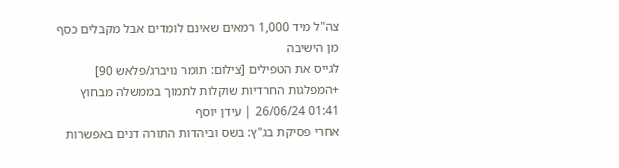צה"ל מיד 1,000 רמאים שאינם לומדים אבל מקבלים כסף מן הישיבה
לגייס את הטפילים [צילום: תומר נויברג/פלאש 90]
+המפלגות החרדיות שוקלות לתמוך בממשלה מבחוץ
01:41 26/06/24 | עידן יוסף
אחרי פסיקת בג"ץ: בשס וביהדות התורה דנים באפשרות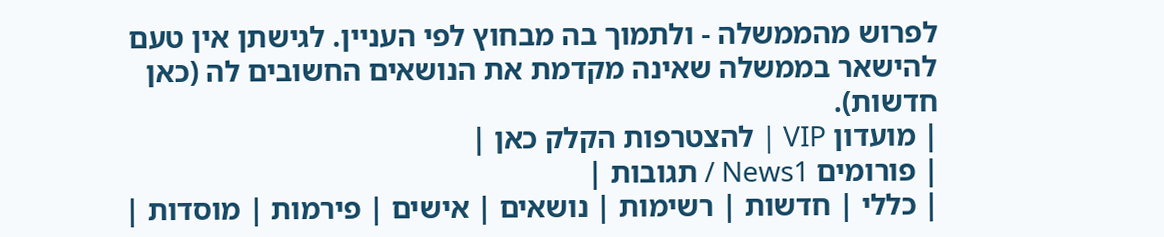לפרוש מהממשלה - ולתמוך בה מבחוץ לפי העניין. לגישתן אין טעם להישאר בממשלה שאינה מקדמת את הנושאים החשובים לה (כאן חדשות).
| מועדון VIP | להצטרפות הקלק כאן |
| פורומים News1 / תגובות |
| כללי | חדשות | רשימות | נושאים | אישים | פירמות | מוסדות |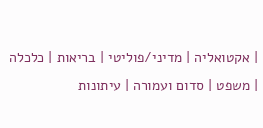| אקטואליה | מדיני/פוליטי | בריאות | כלכלה | משפט | סדום ועמורה | עיתונות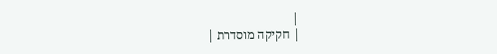|
| חקיקה מוסדרת |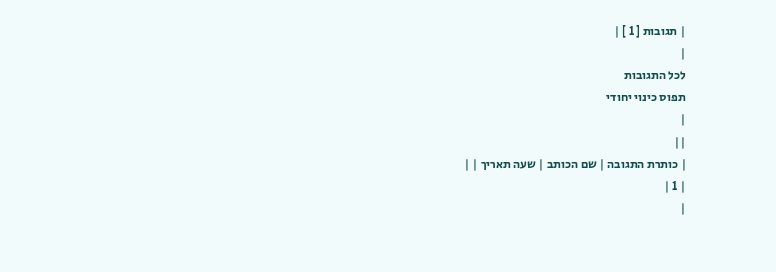| תגובות [ 1 ] |
|
לכל התגובות
תפוס כינוי יחודי
|
||
| כותרת התגובה | שם הכותב | שעה תאריך | |
| 1 |
|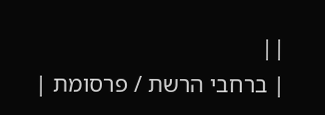||
| ברחבי הרשת / פרסומת |